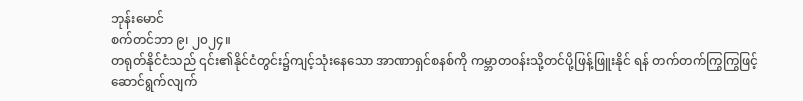ဘုန်းမောင်
စက်တင်ဘာ ၉၊ ၂၀၂၄။
တရုတ်နိုင်ငံသည် ၎င်း၏နိုင်ငံတွင်း၌ကျင့်သုံးနေသော အာဏာရှင်စနစ်ကို ကမ္ဘာတဝန်းသို့တင်ပို့ဖြန့်ဖြူးနိုင် ရန် တက်တက်ကြွကြွဖြင့် ဆောင်ရွက်လျက်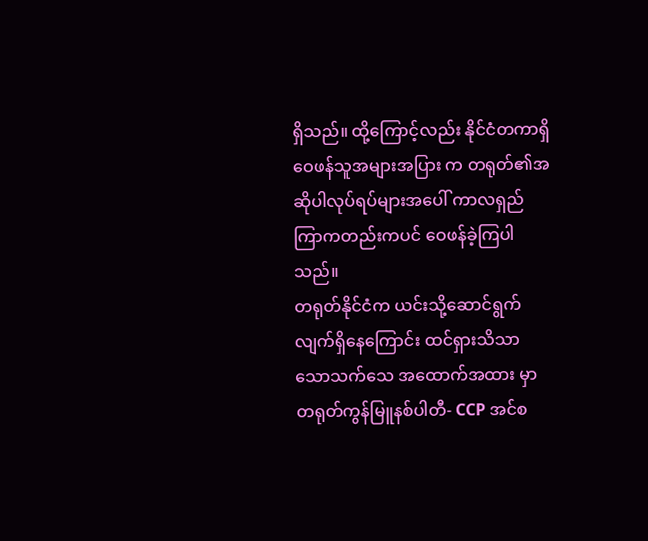ရှိသည်။ ထို့ကြောင့်လည်း နိုင်ငံတကာရှိ ဝေဖန်သူအများအပြား က တရုတ်၏အဆိုပါလုပ်ရပ်များအပေါ် ကာလရှည်ကြာကတည်းကပင် ဝေဖန်ခဲ့ကြပါသည်။
တရုတ်နိုင်ငံက ယင်းသို့ဆောင်ရွက်လျက်ရှိနေကြောင်း ထင်ရှားသိသာသောသက်သေ အထောက်အထား မှာ တရုတ်ကွန်မြူနစ်ပါတီ- CCP အင်စ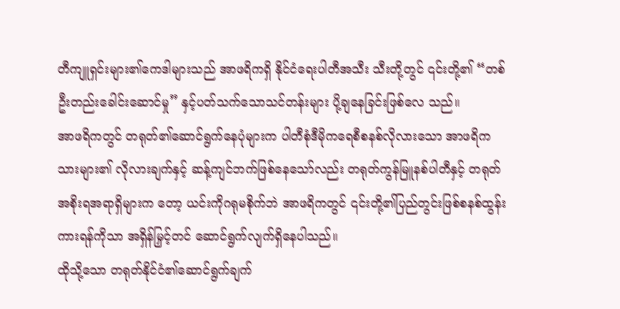တီကျူရှင်းများ၏ကေဒါများသည် အာဖရိကရှိ နိုင်ငံရေးပါတီအသီး သီးတို့တွင် ၎င်းတို့၏ “တစ်ဦးတည်းခေါင်းဆောင်မှု” နှင့်ပတ်သက်သောသင်တန်းများ ပို့ချနေခြင်းဖြစ်လေ သည်။
အာဖရိကတွင် တရုတ်၏ဆောင်ရွက်နေပုံများက ပါတီစုံဒီမိုကရေစီစနစ်လိုလားသော အာဖရိကသားများ၏ လိုလားချက်နှင့် ဆန့်ကျင်ဘက်ဖြစ်နေသော်လည်း တရုတ်ကွန်မြူနစ်ပါတီနှင့် တရုတ်အစိုးရအရာရှိများက တော့ ယင်းကိုဂရုမစိုက်ဘဲ အာဖရိကတွင် ၎င်းတို့၏ပြည်တွင်းဖြစ်စနစ်ထွန်းကားရန်ကိုသာ အရှိန်မြှင့်တင် ဆောင်ရွက်လျက်ရှိနေပါသည်။
ထိုသို့သော တရုတ်နိုင်ငံ၏ဆောင်ရွက်ချက်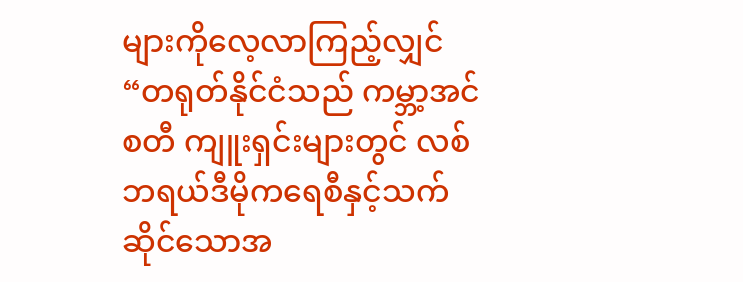များကိုလေ့လာကြည့်လျှင် “တရုတ်နိုင်ငံသည် ကမ္ဘာ့အင်စတီ ကျူးရှင်းများတွင် လစ်ဘရယ်ဒီမိုကရေစီနှင့်သက်ဆိုင်သောအ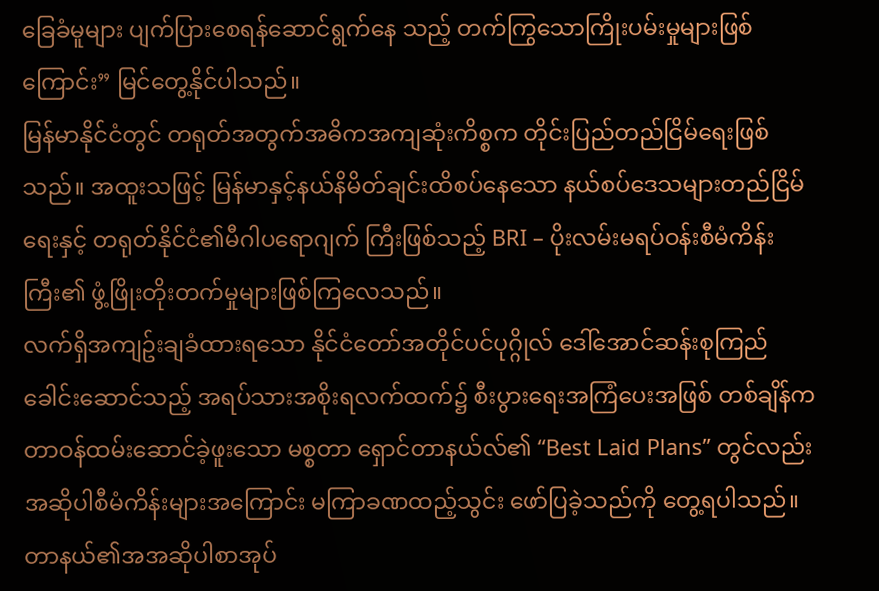ခြေခံမူများ ပျက်ပြားစေရန်ဆောင်ရွက်နေ သည့် တက်ကြွသောကြိုးပမ်းမှုများဖြစ်ကြောင်း” မြင်တွေ့နိုင်ပါသည်။
မြန်မာနိုင်ငံတွင် တရုတ်အတွက်အဓိကအကျဆုံးကိစ္စက တိုင်းပြည်တည်ငြိမ်ရေးဖြစ်သည်။ အထူးသဖြင့် မြန်မာနှင့်နယ်နိမိတ်ချင်းထိစပ်နေသော နယ်စပ်ဒေသများတည်ငြိမ်ရေးနှင့် တရုတ်နိုင်ငံ၏မီဂါပရောဂျက် ကြီးဖြစ်သည့် BRI – ပိုးလမ်းမရပ်ဝန်းစီမံကိန်းကြီး၏ ဖွံ့ဖြိုးတိုးတက်မှုများဖြစ်ကြလေသည်။
လက်ရှိအကျဥ်းချခံထားရသော နိုင်ငံတော်အတိုင်ပင်ပုဂ္ဂိုလ် ဒေါ်အောင်ဆန်းစုကြည်ခေါင်းဆောင်သည့် အရပ်သားအစိုးရလက်ထက်၌ စီးပွားရေးအကြံပေးအဖြစ် တစ်ချိန်ကတာဝန်ထမ်းဆောင်ခဲ့ဖူးသော မစ္စတာ ရှောင်တာနယ်လ်၏ “Best Laid Plans” တွင်လည်း အဆိုပါစီမံကိန်းများအကြောင်း မကြာခဏထည့်သွင်း ဖော်ပြခဲ့သည်ကို တွေ့ရပါသည်။
တာနယ်၏အအဆိုပါစာအုပ်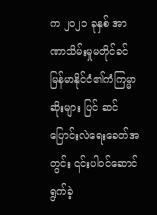က ၂၀၂၁ ခုနှစ် အာဏာသိမ်းမှုမတိုင်ခင် မြန်မာနိုင်ငံ၏ကံကြမ္မာဆိုးများ ပြင် ဆင်ပြောင်းလဲရေးခေတ်အတွင်း ၎င်းပါဝင်ဆောင်ရွက်ခဲ့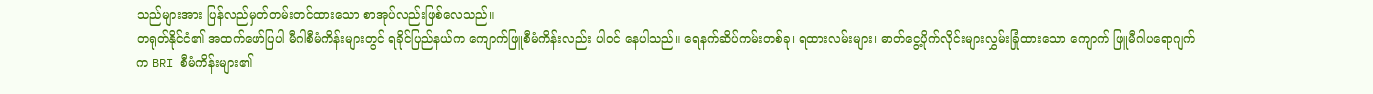သည်များအား ပြန်လည်မှတ်တမ်းတင်ထားသော စာအုပ်လည်းဖြစ်လေသည်။
တရုတ်နိုင်ငံ၏ အထက်ဖော်ပြပါ မီဂါစီမံကိန်းများတွင် ရခိုင်ပြည်နယ်က ကျောက်ဖြူစီမံကိန်းလည်း ပါဝင် နေပါသည်။ ရေနက်ဆိပ်ကမ်းတစ်ခု၊ ရထားလမ်းများ၊ ဓာတ်ငွေ့ပိုက်လိုင်းများလွှမ်းခြုံထားသော ကျောက် ဖြူမီဂါပရောဂျက်က BRI စီမံကိန်းများ၏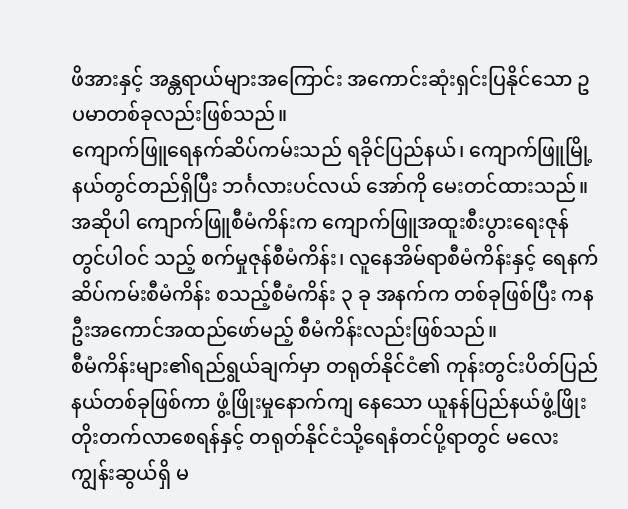ဖိအားနှင့် အန္တရာယ်များအကြောင်း အကောင်းဆုံးရှင်းပြနိုင်သော ဥပမာတစ်ခုလည်းဖြစ်သည်။
ကျောက်ဖြူရေနက်ဆိပ်ကမ်းသည် ရခိုင်ပြည်နယ်၊ ကျောက်ဖြူမြို့နယ်တွင်တည်ရှိပြီး ဘင်္ဂလားပင်လယ် အော်ကို မေးတင်ထားသည်။ အဆိုပါ ကျောက်ဖြူစီမံကိန်းက ကျောက်ဖြူအထူးစီးပွားရေးဇုန်တွင်ပါဝင် သည့် စက်မှုဇုန်စီမံကိန်း၊ လူနေအိမ်ရာစီမံကိန်းနှင့် ရေနက်ဆိပ်ကမ်းစီမံကိန်း စသည့်စီမံကိန်း ၃ ခု အနက်က တစ်ခုဖြစ်ပြီး ကနဦးအကောင်အထည်ဖော်မည့် စီမံကိန်းလည်းဖြစ်သည်။
စီမံကိန်းများ၏ရည်ရွယ်ချက်မှာ တရုတ်နိုင်ငံ၏ ကုန်းတွင်းပိတ်ပြည်နယ်တစ်ခုဖြစ်ကာ ဖွံ့ဖြိုးမှုနောက်ကျ နေသော ယူနန်ပြည်နယ်ဖွံ့ဖြိုးတိုးတက်လာစေရန်နှင့် တရုတ်နိုင်ငံသို့ရေနံတင်ပို့ရာတွင် မလေးကျွန်းဆွယ်ရှိ မ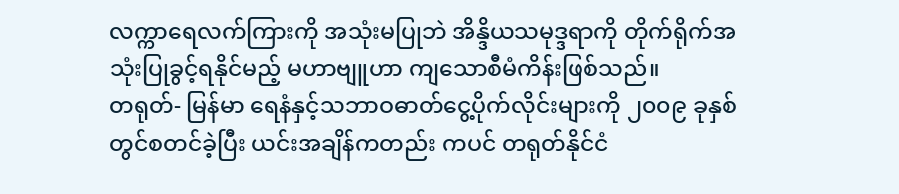လက္ကာရေလက်ကြားကို အသုံးမပြုဘဲ အိန္ဒိယသမုဒ္ဒရာကို တိုက်ရိုက်အသုံးပြုခွင့်ရနိုင်မည့် မဟာဗျူဟာ ကျသောစီမံကိန်းဖြစ်သည်။
တရုတ်- မြန်မာ ရေနံနှင့်သဘာဝဓာတ်ငွေ့ပိုက်လိုင်းများကို ၂၀၀၉ ခုနှစ်တွင်စတင်ခဲ့ပြီး ယင်းအချိန်ကတည်း ကပင် တရုတ်နိုင်ငံ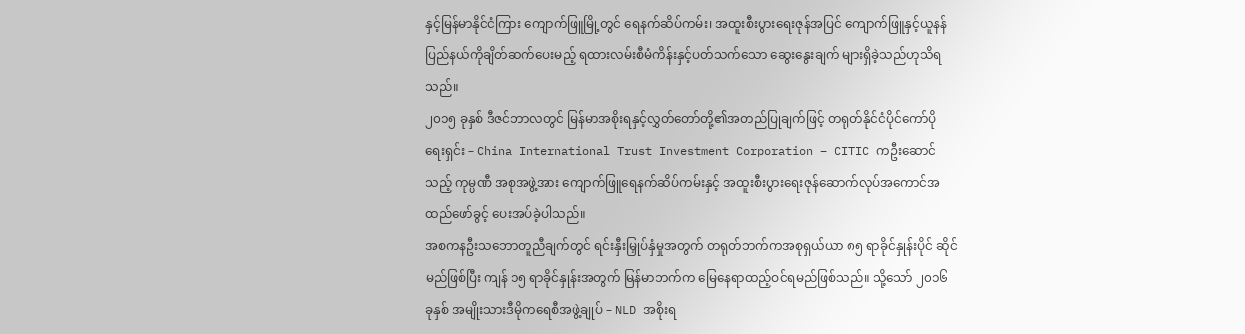နှင့်မြန်မာနိုင်ငံကြား ကျောက်ဖြူမြို့တွင် ရေနက်ဆိပ်ကမ်း၊ အထူးစီးပွားရေးဇုန်အပြင် ကျောက်ဖြူနှင့်ယူနန်ပြည်နယ်ကိုချိတ်ဆက်ပေးမည့် ရထားလမ်းစီမံကိန်းနှင့်ပတ်သက်သော ဆွေးနွေးချက် များရှိခဲ့သည်ဟုသိရသည်။
၂၀၁၅ ခုနှစ် ဒီဇင်ဘာလတွင် မြန်မာအစိုးရနှင့်လွှတ်တော်တို့၏အတည်ပြုချက်ဖြင့် တရုတ်နိုင်ငံပိုင်ကော်ပို ရေးရှင်း – China International Trust Investment Corporation – CITIC ကဦးဆောင်သည့် ကုမ္ပဏီ အစုအဖွဲ့အား ကျောက်ဖြူရေနက်ဆိပ်ကမ်းနှင့် အထူးစီးပွားရေးဇုန်ဆောက်လုပ်အကောင်အထည်ဖော်ခွင့် ပေးအပ်ခဲ့ပါသည်။
အစကနဦးသဘောတူညီချက်တွင် ရင်းနှီးမြှုပ်နှံမှုအတွက် တရုတ်ဘက်ကအစုရှယ်ယာ ၈၅ ရာခိုင်နှုန်းပိုင် ဆိုင်မည်ဖြစ်ပြီး ကျန် ၁၅ ရာခိုင်နှုန်းအတွက် မြန်မာဘက်က မြေနေရာထည့်ဝင်ရမည်ဖြစ်သည်။ သို့သော် ၂၀၁၆ ခုနှစ် အမျိုးသားဒီမိုကရေစီအဖွဲ့ချုပ် – NLD အစိုးရ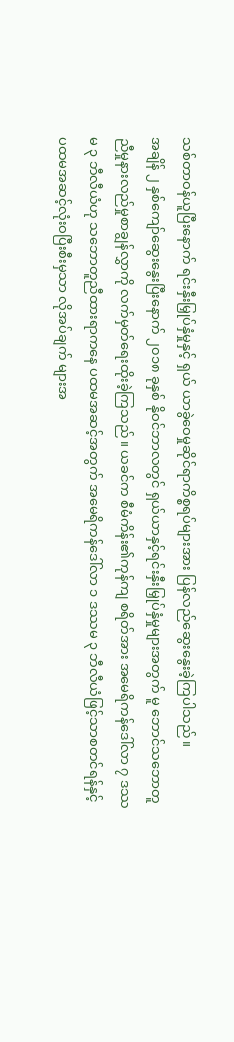သစ်တာဝန်ယူပြီးနောက် ရင်းနှီးမြှုပ်နှံမှုနှင့် ရှယ် ယာခွဲဝေမှုဆိုင်ရာကိစ္စရပ်များအား ပြန်လည်ဆွေးနွေးခဲ့ကြပါသည်။
အချိန် ၂ နှစ်ကျော်ဆွေးနွေးပြီးနောက် ၂၀၁၈ ခုနှစ် နိုဝင်ဘာလတွင် ရှယ်ယာနှင့်ရင်းနှီးမြှုပ်နှံမှုများအတွက် မူ ဘောင်သဘောတူညီမှုနားလည်မှုစာချွန်လွှာကို လက်မှတ်ရေးထိုးခဲ့ကြသည်။ ယခင်က စီမံကိန်း၏ကုန်ကျ စရိတ်အား အမေရိကန်ဒေါ်လာ ၇ ဒဿမ ၃ ဘီလီယံဟု သဘောတူညီထားရာကနေ ပထမအဆင့်အတွက် အမေရိကန်ဒေါ်လာ ၁ ဒဿမ ၃ ဘီလီယံဖြင့်သာစတင်ရန်နှင့် ပထမအဆင့်လုံးဝပြီးစီးမှသာ လိုအပ်ချက် များအ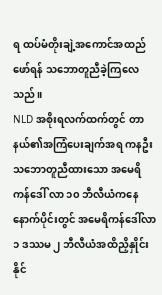ရ ထပ်မံတိုးချဲ့အကောင်အထည်ဖော်ရန် သဘောတူညီခဲ့ကြလေသည်။
NLD အစိုးရလက်ထက်တွင် တာနယ်၏အကြံပေးချက်အရ ကနဦးသဘောတူညီထားသော အမေရိကန်ဒေါ် လာ ၁၀ ဘီလီယံကနေ နောက်ပိုင်းတွင် အမေရိကန်ဒေါ်လာ ၁ ဒဿမ ၂ ဘီလီယံအထိညှိနှိုင်းနိုင်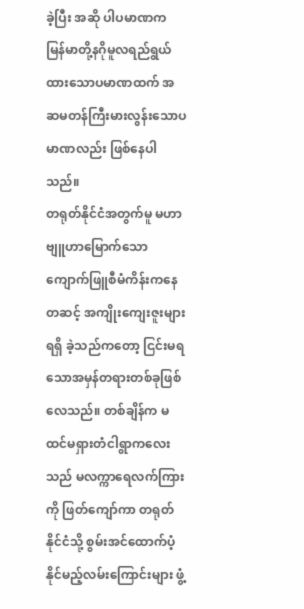ခဲ့ပြီး အဆို ပါပမာဏက မြန်မာတို့နဂိုမူလရည်ရွယ်ထားသောပမာဏထက် အဆမတန်ကြီးမားလွန်းသောပမာဏလည်း ဖြစ်နေပါသည်။
တရုတ်နိုင်ငံအတွက်မူ မဟာဗျူဟာမြောက်သော ကျောက်ဖြူစီမံကိန်းကနေတဆင့် အကျိုးကျေးဇူးများရရှိ ခဲ့သည်ကတော့ ငြင်းမရသောအမှန်တရားတစ်ခုဖြစ်လေသည်။ တစ်ချိန်က မထင်မရှားတံငါရွာကလေး သည် မလက္ကာရေလက်ကြားကို ဖြတ်ကျော်ကာ တရုတ်နိုင်ငံသို့ စွမ်းအင်ထောက်ပံ့နိုင်မည့်လမ်းကြောင်းများ ဖွံ့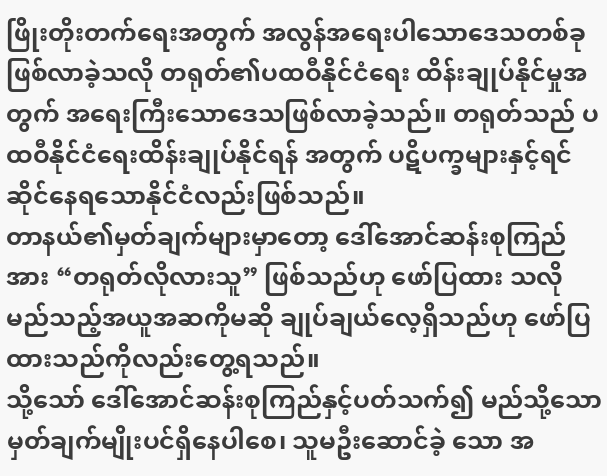ဖြိုးတိုးတက်ရေးအတွက် အလွန်အရေးပါသောဒေသတစ်ခုဖြစ်လာခဲ့သလို တရုတ်၏ပထဝီနိုင်ငံရေး ထိန်းချုပ်နိုင်မှုအတွက် အရေးကြီးသောဒေသဖြစ်လာခဲ့သည်။ တရုတ်သည် ပထဝီနိုင်ငံရေးထိန်းချုပ်နိုင်ရန် အတွက် ပဋိပက္ခများနှင့်ရင်ဆိုင်နေရသောနိုင်ငံလည်းဖြစ်သည်။
တာနယ်၏မှတ်ချက်များမှာတော့ ဒေါ်အောင်ဆန်းစုကြည်အား “တရုတ်လိုလားသူ” ဖြစ်သည်ဟု ဖော်ပြထား သလို မည်သည့်အယူအဆကိုမဆို ချုပ်ချယ်လေ့ရှိသည်ဟု ဖော်ပြထားသည်ကိုလည်းတွေ့ရသည်။
သို့သော် ဒေါ်အောင်ဆန်းစုကြည်နှင့်ပတ်သက်၍ မည်သို့သောမှတ်ချက်မျိုးပင်ရှိနေပါစေ၊ သူမဦးဆောင်ခဲ့ သော အ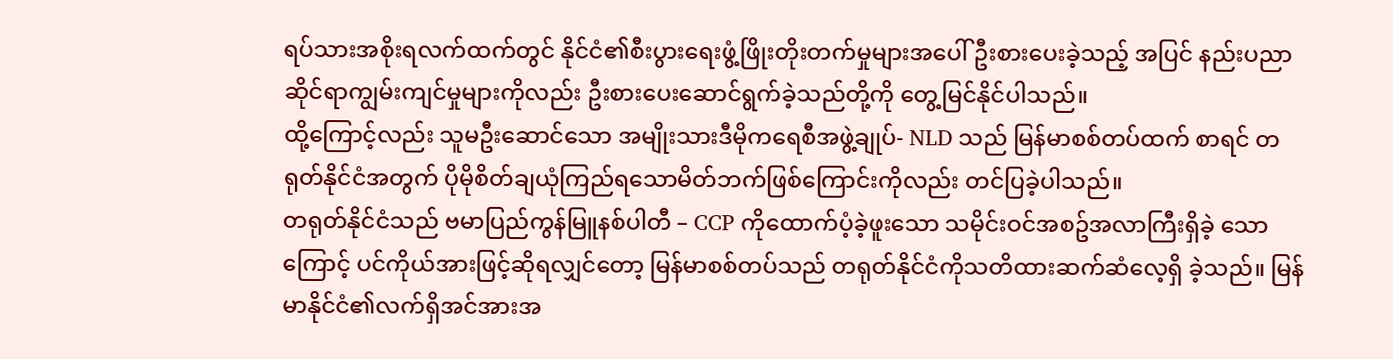ရပ်သားအစိုးရလက်ထက်တွင် နိုင်ငံ၏စီးပွားရေးဖွံ့ဖြိုးတိုးတက်မှုများအပေါ် ဦးစားပေးခဲ့သည့် အပြင် နည်းပညာဆိုင်ရာကျွမ်းကျင်မှုများကိုလည်း ဦးစားပေးဆောင်ရွက်ခဲ့သည်တို့ကို တွေ့မြင်နိုင်ပါသည်။
ထို့ကြောင့်လည်း သူမဦးဆောင်သော အမျိုးသားဒီမိုကရေစီအဖွဲ့ချုပ်- NLD သည် မြန်မာစစ်တပ်ထက် စာရင် တရုတ်နိုင်ငံအတွက် ပိုမိုစိတ်ချယုံကြည်ရသောမိတ်ဘက်ဖြစ်ကြောင်းကိုလည်း တင်ပြခဲ့ပါသည်။
တရုတ်နိုင်ငံသည် ဗမာပြည်ကွန်မြူနစ်ပါတီ – CCP ကိုထောက်ပံ့ခဲ့ဖူးသော သမိုင်းဝင်အစဥ်အလာကြီးရှိခဲ့ သောကြောင့် ပင်ကိုယ်အားဖြင့်ဆိုရလျှင်တော့ မြန်မာစစ်တပ်သည် တရုတ်နိုင်ငံကိုသတိထားဆက်ဆံလေ့ရှိ ခဲ့သည်။ မြန်မာနိုင်ငံ၏လက်ရှိအင်အားအ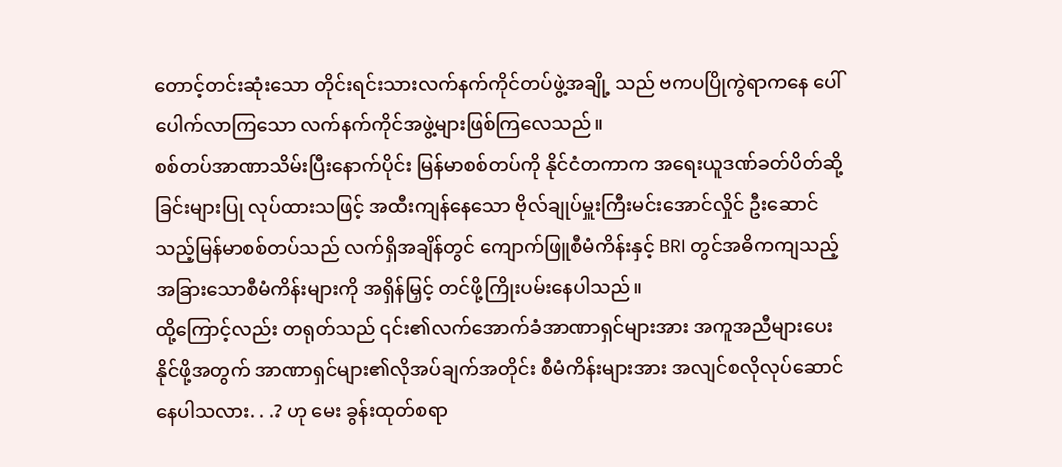တောင့်တင်းဆုံးသော တိုင်းရင်းသားလက်နက်ကိုင်တပ်ဖွဲ့အချို့ သည် ဗကပပြိုကွဲရာကနေ ပေါ်ပေါက်လာကြသော လက်နက်ကိုင်အဖွဲ့များဖြစ်ကြလေသည်။
စစ်တပ်အာဏာသိမ်းပြီးနောက်ပိုင်း မြန်မာစစ်တပ်ကို နိုင်ငံတကာက အရေးယူဒဏ်ခတ်ပိတ်ဆို့ခြင်းများပြု လုပ်ထားသဖြင့် အထီးကျန်နေသော ဗိုလ်ချုပ်မှူးကြီးမင်းအောင်လှိုင် ဦးဆောင်သည့်မြန်မာစစ်တပ်သည် လက်ရှိအချိန်တွင် ကျောက်ဖြူစီမံကိန်းနှင့် BRI တွင်အဓိကကျသည့် အခြားသောစီမံကိန်းများကို အရှိန်မြှင့် တင်ဖို့ကြိုးပမ်းနေပါသည်။
ထို့ကြောင့်လည်း တရုတ်သည် ၎င်း၏လက်အောက်ခံအာဏာရှင်များအား အကူအညီများပေးနိုင်ဖို့အတွက် အာဏာရှင်များ၏လိုအပ်ချက်အတိုင်း စီမံကိန်းများအား အလျင်စလိုလုပ်ဆောင်နေပါသလား. . .? ဟု မေး ခွန်းထုတ်စရာ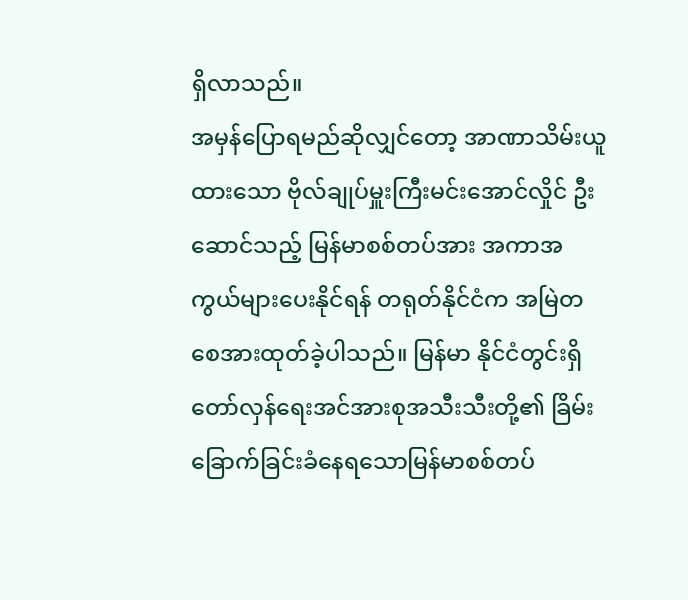ရှိလာသည်။
အမှန်ပြောရမည်ဆိုလျှင်တော့ အာဏာသိမ်းယူထားသော ဗိုလ်ချုပ်မှူးကြီးမင်းအောင်လှိုင် ဦးဆောင်သည့် မြန်မာစစ်တပ်အား အကာအကွယ်များပေးနိုင်ရန် တရုတ်နိုင်ငံက အမြဲတစေအားထုတ်ခဲ့ပါသည်။ မြန်မာ နိုင်ငံတွင်းရှိ တော်လှန်ရေးအင်အားစုအသီးသီးတို့၏ ခြိမ်းခြောက်ခြင်းခံနေရသောမြန်မာစစ်တပ်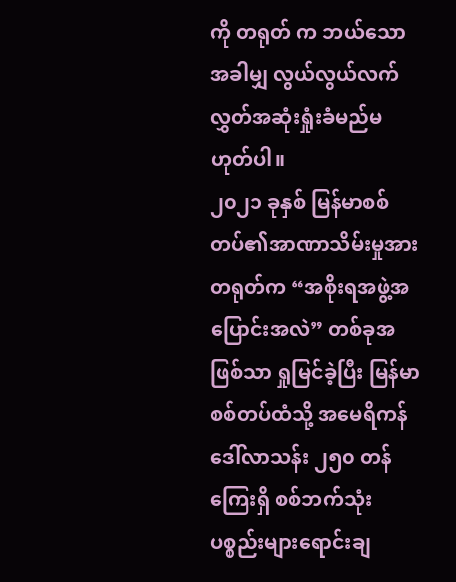ကို တရုတ် က ဘယ်သောအခါမျှ လွယ်လွယ်လက်လွှတ်အဆုံးရှုံးခံမည်မဟုတ်ပါ။
၂၀၂၁ ခုနှစ် မြန်မာစစ်တပ်၏အာဏာသိမ်းမှုအား တရုတ်က “အစိုးရအဖွဲ့အပြောင်းအလဲ” တစ်ခုအဖြစ်သာ ရှုမြင်ခဲ့ပြီး မြန်မာစစ်တပ်ထံသို့ အမေရိကန်ဒေါ်လာသန်း ၂၅၀ တန်ကြေးရှိ စစ်ဘက်သုံးပစ္စည်းများရောင်းချ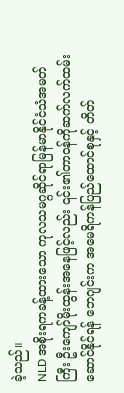ခဲ့သည်။
NLD အစိုးရကခန့်ထားသော ကုလသမဂ္ဂဆိုင်ရာမြန်မာနိုင်ငံသံအမတ်ကြီး ဦးကျော်မိုးထွန်းအနေဖြင့်လည်း ၎င်း၏တာဝန်ကိုဆက်လက်ထမ်းဆောင်နိုင်ရန် ဘေဂျင်းက အမေရိကန်ပြည်ထောင်စုနှင့် တိတ်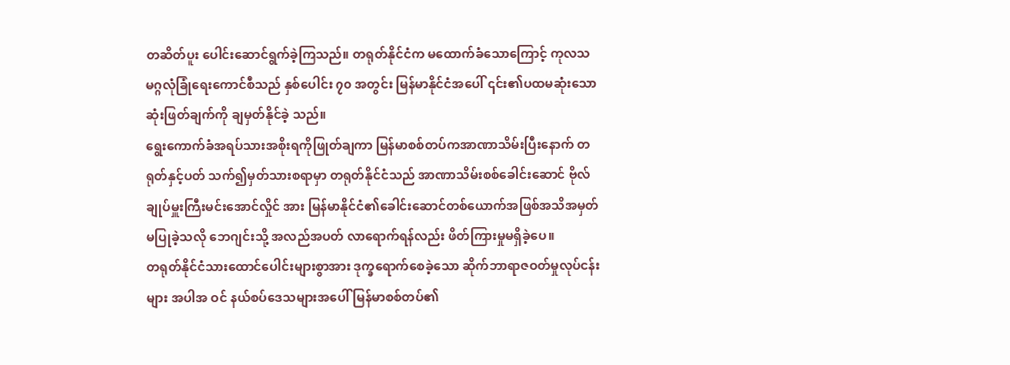တဆိတ်ပူး ပေါင်းဆောင်ရွက်ခဲ့ကြသည်။ တရုတ်နိုင်ငံက မထောက်ခံသောကြောင့် ကုလသမဂ္ဂလုံခြုံရေးကောင်စီသည် နှစ်ပေါင်း ၇၀ အတွင်း မြန်မာနိုင်ငံအပေါ် ၎င်း၏ပထမဆုံးသောဆုံးဖြတ်ချက်ကို ချမှတ်နိုင်ခဲ့ သည်။
ရွေးကောက်ခံအရပ်သားအစိုးရကိုဖြုတ်ချကာ မြန်မာစစ်တပ်ကအာဏာသိမ်းပြီးနောက် တရုတ်နှင့်ပတ် သက်၍မှတ်သားစရာမှာ တရုတ်နိုင်ငံသည် အာဏာသိမ်းစစ်ခေါင်းဆောင် ဗိုလ်ချုပ်မှူးကြီးမင်းအောင်လှိုင် အား မြန်မာနိုင်ငံ၏ခေါင်းဆောင်တစ်ယောက်အဖြစ်အသိအမှတ်မပြုခဲ့သလို ဘေဂျင်းသို့ အလည်အပတ် လာရောက်ရန်လည်း ဖိတ်ကြားမှုမရှိခဲ့ပေ။
တရုတ်နိုင်ငံသားထောင်ပေါင်းများစွာအား ဒုက္ခရောက်စေခဲ့သော ဆိုက်ဘာရာဇဝတ်မှုလုပ်ငန်းများ အပါအ ဝင် နယ်စပ်ဒေသများအပေါ် မြန်မာစစ်တပ်၏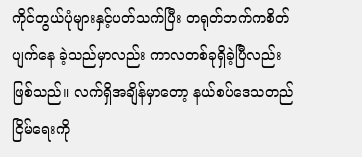ကိုင်တွယ်ပုံများနှင့်ပတ်သက်ပြီး တရုတ်ဘက်ကစိတ်ပျက်နေ ခဲ့သည်မှာလည်း ကာလတစ်ခုရှိခဲ့ပြီလည်းဖြစ်သည်။ လက်ရှိအချိန်မှာတော့ နယ်စပ်ဒေသတည်ငြိမ်ရေးကို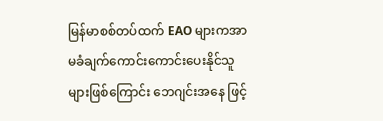မြန်မာစစ်တပ်ထက် EAO များကအာမခံချက်ကောင်းကောင်းပေးနိုင်သူများဖြစ်ကြောင်း ဘေဂျင်းအနေ ဖြင့်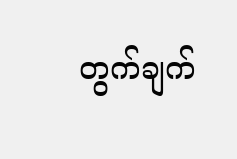တွက်ချက်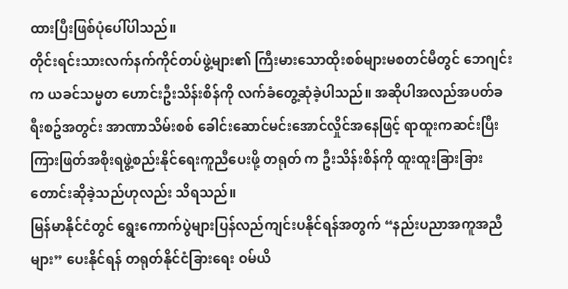ထားပြီးဖြစ်ပုံပေါ်ပါသည်။
တိုင်းရင်းသားလက်နက်ကိုင်တပ်ဖွဲ့များ၏ ကြီးမားသောထိုးစစ်များမစတင်မီတွင် ဘေဂျင်းက ယခင်သမ္မတ ဟောင်းဦးသိန်းစိန်ကို လက်ခံတွေ့ဆုံခဲ့ပါသည်။ အဆိုပါအလည်အပတ်ခရီးစဥ်အတွင်း အာဏာသိမ်းစစ် ခေါင်းဆောင်မင်းအောင်လှိုင်အနေဖြင့် ရာထူးကဆင်းပြီးကြားဖြတ်အစိုးရဖွဲ့စည်းနိုင်ရေးကူညီပေးဖို့ တရုတ် က ဦးသိန်းစိန်ကို ထူးထူးခြားခြားတောင်းဆိုခဲ့သည်ဟုလည်း သိရသည်။
မြန်မာနိုင်ငံတွင် ရွေးကောက်ပွဲများပြန်လည်ကျင်းပနိုင်ရန်အတွက် “နည်းပညာအကူအညီများ” ပေးနိုင်ရန် တရုတ်နိုင်ငံခြားရေး ဝမ်ယိ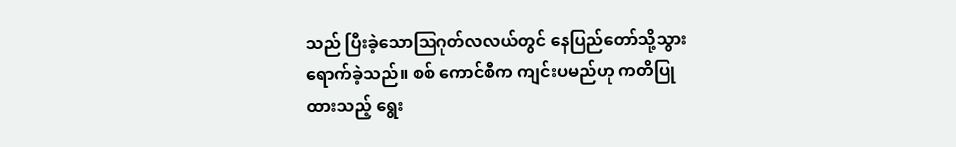သည် ပြီးခဲ့သောဩဂုတ်လလယ်တွင် နေပြည်တော်သို့သွားရောက်ခဲ့သည်။ စစ် ကောင်စီက ကျင်းပမည်ဟု ကတိပြုထားသည့် ရွေး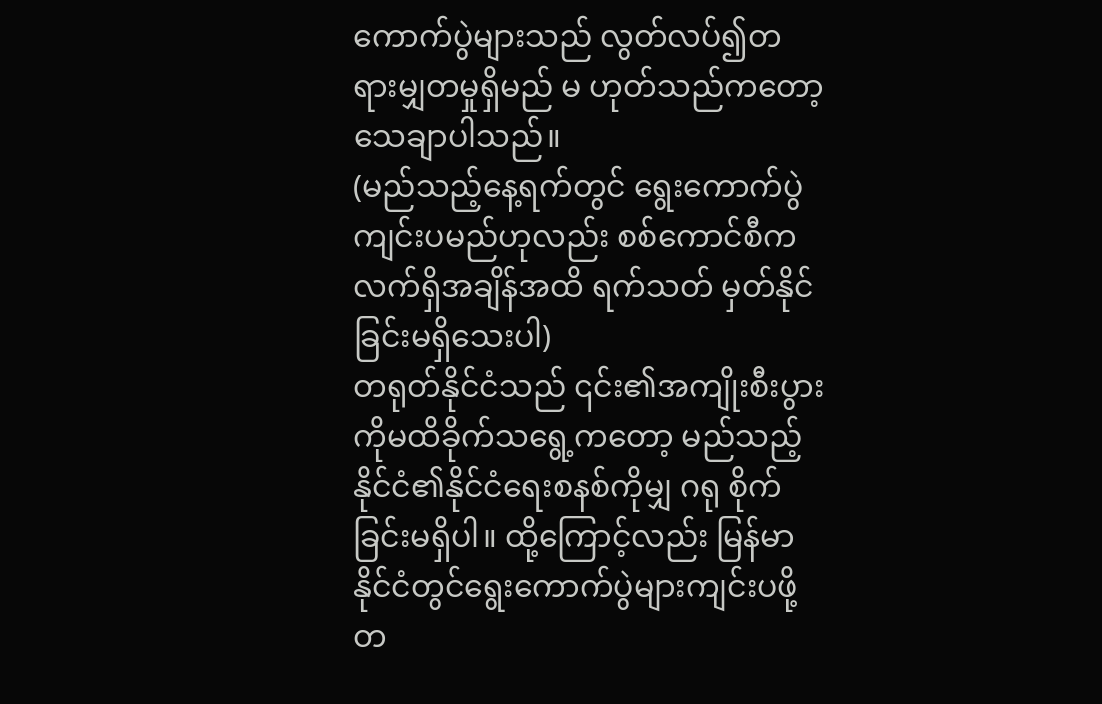ကောက်ပွဲများသည် လွတ်လပ်၍တရားမျှတမှုရှိမည် မ ဟုတ်သည်ကတော့ သေချာပါသည်။
(မည်သည့်နေ့ရက်တွင် ရွေးကောက်ပွဲကျင်းပမည်ဟုလည်း စစ်ကောင်စီက လက်ရှိအချိန်အထိ ရက်သတ် မှတ်နိုင်ခြင်းမရှိသေးပါ)
တရုတ်နိုင်ငံသည် ၎င်း၏အကျိုးစီးပွားကိုမထိခိုက်သရွေ့ကတော့ မည်သည့်နိုင်ငံ၏နိုင်ငံရေးစနစ်ကိုမျှ ဂရု စိုက်ခြင်းမရှိပါ။ ထို့ကြောင့်လည်း မြန်မာနိုင်ငံတွင်ရွေးကောက်ပွဲများကျင်းပဖို့ တ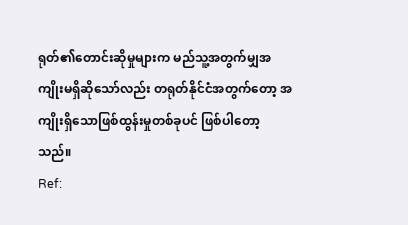ရုတ်၏တောင်းဆိုမှုများက မည်သူ့အတွက်မျှအကျိုးမရှိဆိုသော်လည်း တရုတ်နိုင်ငံအတွက်တော့ အကျိုးရှိသောဖြစ်ထွန်းမှုတစ်ခုပင် ဖြစ်ပါတော့သည်။
Ref: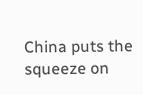China puts the squeeze on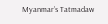Myanmar’s Tatmadaw